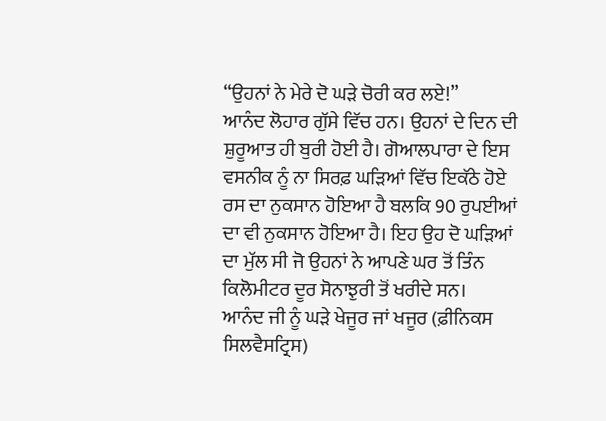“ਉਹਨਾਂ ਨੇ ਮੇਰੇ ਦੋ ਘੜੇ ਚੋਰੀ ਕਰ ਲਏ!”
ਆਨੰਦ ਲੋਹਾਰ ਗੁੱਸੇ ਵਿੱਚ ਹਨ। ਉਹਨਾਂ ਦੇ ਦਿਨ ਦੀ ਸ਼ੁਰੂਆਤ ਹੀ ਬੁਰੀ ਹੋਈ ਹੈ। ਗੋਆਲਪਾਰਾ ਦੇ ਇਸ ਵਸਨੀਕ ਨੂੰ ਨਾ ਸਿਰਫ਼ ਘੜਿਆਂ ਵਿੱਚ ਇਕੱਠੇ ਹੋਏ ਰਸ ਦਾ ਨੁਕਸਾਨ ਹੋਇਆ ਹੈ ਬਲਕਿ 90 ਰੁਪਈਆਂ ਦਾ ਵੀ ਨੁਕਸਾਨ ਹੋਇਆ ਹੈ। ਇਹ ਉਹ ਦੋ ਘੜਿਆਂ ਦਾ ਮੁੱਲ ਸੀ ਜੋ ਉਹਨਾਂ ਨੇ ਆਪਣੇ ਘਰ ਤੋਂ ਤਿੰਨ ਕਿਲੋਮੀਟਰ ਦੂਰ ਸੋਨਾਝੁਰੀ ਤੋਂ ਖਰੀਦੇ ਸਨ।
ਆਨੰਦ ਜੀ ਨੂੰ ਘੜੇ ਖੇਜੂਰ ਜਾਂ ਖਜੂਰ (ਫ਼ੀਨਿਕਸ ਸਿਲਵੈਸਟ੍ਰਿਸ)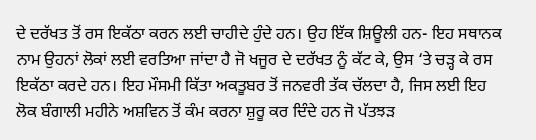ਦੇ ਦਰੱਖਤ ਤੋਂ ਰਸ ਇਕੱਠਾ ਕਰਨ ਲਈ ਚਾਹੀਦੇ ਹੁੰਦੇ ਹਨ। ਉਹ ਇੱਕ ਸ਼ਿਊਲੀ ਹਨ- ਇਹ ਸਥਾਨਕ ਨਾਮ ਉਹਨਾਂ ਲੋਕਾਂ ਲਈ ਵਰਤਿਆ ਜਾਂਦਾ ਹੈ ਜੋ ਖਜੂਰ ਦੇ ਦਰੱਖਤ ਨੂੰ ਕੱਟ ਕੇ, ਉਸ ‘ਤੇ ਚੜ੍ਹ ਕੇ ਰਸ ਇਕੱਠਾ ਕਰਦੇ ਹਨ। ਇਹ ਮੌਸਮੀ ਕਿੱਤਾ ਅਕਤੂਬਰ ਤੋਂ ਜਨਵਰੀ ਤੱਕ ਚੱਲਦਾ ਹੈ, ਜਿਸ ਲਈ ਇਹ ਲੋਕ ਬੰਗਾਲੀ ਮਹੀਨੇ ਅਸ਼ਵਿਨ ਤੋਂ ਕੰਮ ਕਰਨਾ ਸ਼ੁਰੂ ਕਰ ਦਿੰਦੇ ਹਨ ਜੋ ਪੱਤਝੜ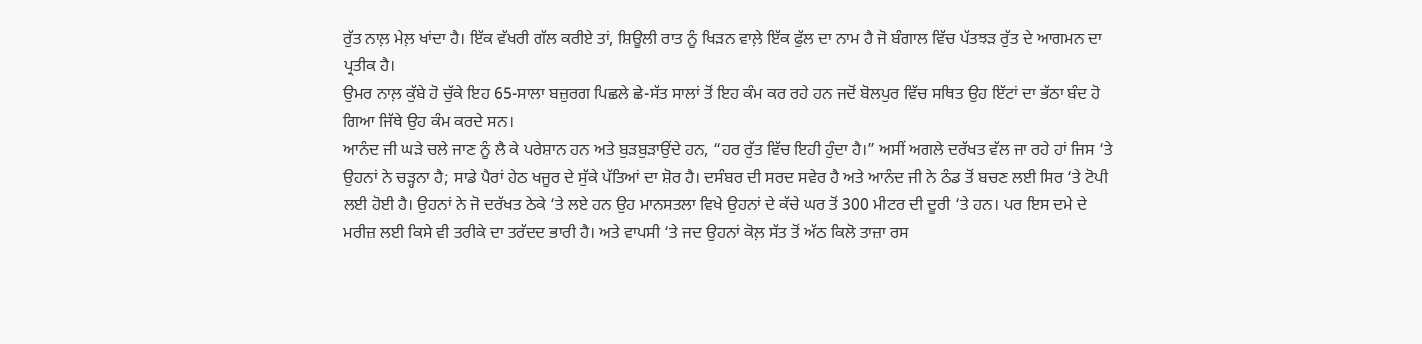ਰੁੱਤ ਨਾਲ਼ ਮੇਲ਼ ਖਾਂਦਾ ਹੈ। ਇੱਕ ਵੱਖਰੀ ਗੱਲ ਕਰੀਏ ਤਾਂ, ਸ਼ਿਊਲੀ ਰਾਤ ਨੂੰ ਖਿੜਨ ਵਾਲ਼ੇ ਇੱਕ ਫੁੱਲ ਦਾ ਨਾਮ ਹੈ ਜੋ ਬੰਗਾਲ ਵਿੱਚ ਪੱਤਝੜ ਰੁੱਤ ਦੇ ਆਗਮਨ ਦਾ ਪ੍ਰਤੀਕ ਹੈ।
ਉਮਰ ਨਾਲ਼ ਕੁੱਬੇ ਹੋ ਚੁੱਕੇ ਇਹ 65-ਸਾਲਾ ਬਜ਼ੁਰਗ ਪਿਛਲੇ ਛੇ-ਸੱਤ ਸਾਲਾਂ ਤੋਂ ਇਹ ਕੰਮ ਕਰ ਰਹੇ ਹਨ ਜਦੋਂ ਬੋਲਪੁਰ ਵਿੱਚ ਸਥਿਤ ਉਹ ਇੱਟਾਂ ਦਾ ਭੱਠਾ ਬੰਦ ਹੋ ਗਿਆ ਜਿੱਥੇ ਉਹ ਕੰਮ ਕਰਦੇ ਸਨ।
ਆਨੰਦ ਜੀ ਘੜੇ ਚਲੇ ਜਾਣ ਨੂੰ ਲੈ ਕੇ ਪਰੇਸ਼ਾਨ ਹਨ ਅਤੇ ਬੁੜਬੁੜਾਉਂਦੇ ਹਨ, “ਹਰ ਰੁੱਤ ਵਿੱਚ ਇਹੀ ਹੁੰਦਾ ਹੈ।” ਅਸੀਂ ਅਗਲੇ ਦਰੱਖਤ ਵੱਲ ਜਾ ਰਹੇ ਹਾਂ ਜਿਸ ‘ਤੇ ਉਹਨਾਂ ਨੇ ਚੜ੍ਹਨਾ ਹੈ; ਸਾਡੇ ਪੈਰਾਂ ਹੇਠ ਖਜੂਰ ਦੇ ਸੁੱਕੇ ਪੱਤਿਆਂ ਦਾ ਸ਼ੋਰ ਹੈ। ਦਸੰਬਰ ਦੀ ਸਰਦ ਸਵੇਰ ਹੈ ਅਤੇ ਆਨੰਦ ਜੀ ਨੇ ਠੰਡ ਤੋਂ ਬਚਣ ਲਈ ਸਿਰ ‘ਤੇ ਟੋਪੀ ਲਈ ਹੋਈ ਹੈ। ਉਹਨਾਂ ਨੇ ਜੋ ਦਰੱਖਤ ਠੇਕੇ ‘ਤੇ ਲਏ ਹਨ ਉਹ ਮਾਨਸਤਲਾ ਵਿਖੇ ਉਹਨਾਂ ਦੇ ਕੱਚੇ ਘਰ ਤੋਂ 300 ਮੀਟਰ ਦੀ ਦੂਰੀ ‘ਤੇ ਹਨ। ਪਰ ਇਸ ਦਮੇ ਦੇ ਮਰੀਜ਼ ਲਈ ਕਿਸੇ ਵੀ ਤਰੀਕੇ ਦਾ ਤਰੱਦਦ ਭਾਰੀ ਹੈ। ਅਤੇ ਵਾਪਸੀ ‘ਤੇ ਜਦ ਉਹਨਾਂ ਕੋਲ਼ ਸੱਤ ਤੋਂ ਅੱਠ ਕਿਲੋ ਤਾਜ਼ਾ ਰਸ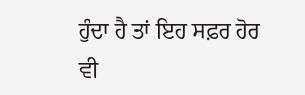ਹੁੰਦਾ ਹੈ ਤਾਂ ਇਹ ਸਫ਼ਰ ਹੋਰ ਵੀ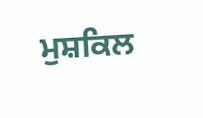ਮੁਸ਼ਕਿਲ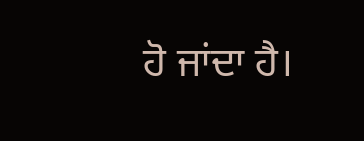ਹੋ ਜਾਂਦਾ ਹੈ।